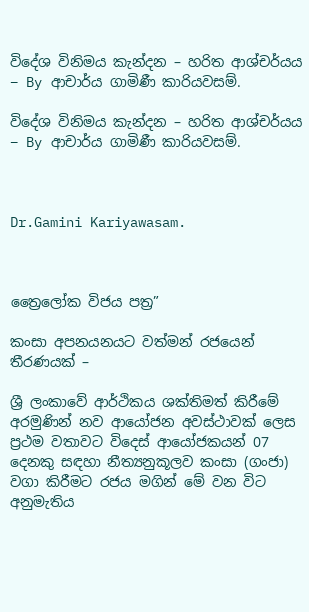විදේශ විනිමය කැන්දන – හරිත ආශ්චර්යය – By ආචාර්ය ගාමිණී කාරියවසම්.

විදේශ විනිමය කැන්දන – හරිත ආශ්චර්යය – By ආචාර්ය ගාමිණී කාරියවසම්.



Dr.Gamini Kariyawasam.



ත්‍රෛලෝක විජය පත්‍ර”

කංසා අපනයනයට වත්මන් රජයෙන් තීරණයක් –

ශ්‍රී ලංකාවේ ආර්ථිකය ශක්තිමත් කිරීමේ අරමුණින් නව ආයෝජන අවස්ථාවක් ලෙස ප්‍රථම වතාවට විදෙස් ආයෝජකයන් 07 දෙනකු සඳහා නීත්‍යනුකූලව කංසා (ගංජා) වගා කිරීමට රජය මගින් මේ වන විට අනුමැතිය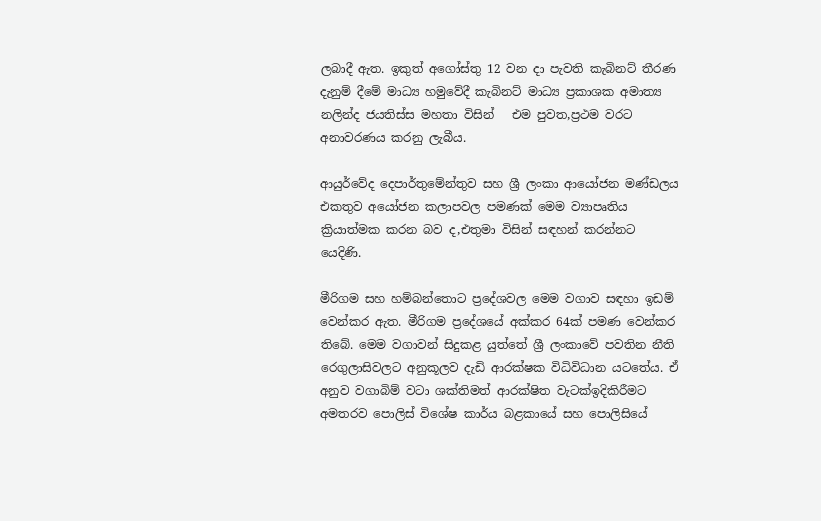ලබාදී ඇත. ඉකුත් අගෝස්තු 12 වන දා පැවති කැබිනට් තීරණ දැනුම් දීමේ මාධ්‍ය හමුවේදී කැබිනට් මාධ්‍ය ප්‍රකාශක අමාත්‍ය නලින්ද ජයතිස්ස මහතා විසින්   එම පුවත,ප්‍රථම වරට අනාවරණය කරනු ලැබීය.

ආයුර්වේද දෙපාර්තුමේන්තුව සහ ශ්‍රී ලංකා ආයෝජන මණ්ඩලය එකතුව අයෝජන කලාපවල පමණක් මෙම ව්‍යාපෘතිය ක්‍රියාත්මක කරන බව ද,එතුමා විසින් සඳහන් කරන්නට යෙදිණි.

මීරිගම සහ හම්බන්තොට ප්‍රදේශවල මෙම වගාව සඳහා ඉඩම් වෙන්කර ඇත. මීරිගම ප්‍රදේශයේ අක්කර 64ක් පමණ වෙන්කර තිබේ. මෙම වගාවන් සිදුකළ යුත්තේ ශ්‍රී ලංකාවේ පවතින නීති රෙගුලාසිවලට අනුකූලව දැඩි ආරක්ෂක විධිවිධාන යටතේය. ඒ අනුව වගාබිම් වටා ශක්තිමත් ආරක්ෂිත වැටක්ඉදිකිරීමට අමතරව පොලිස් විශේෂ කාර්ය බළකායේ සහ පොලිසියේ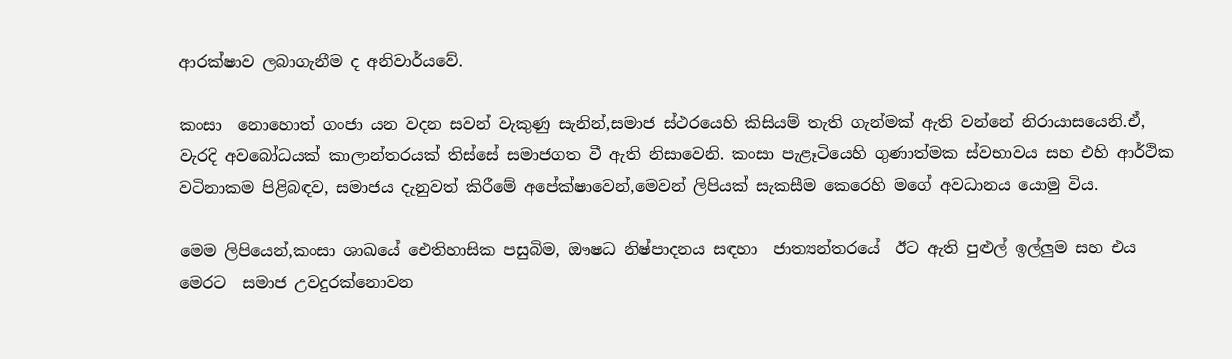ආරක්ෂාව ලබාගැනීම ද අනිවාර්යවේ.

කංසා  නොහොත් ගංජා යන වදන සවන් වැකුණු සැනින්,සමාජ ස්ථරයෙහි කිසියම් තැති ගැන්මක් ඇති වන්නේ නිරායාසයෙනි.ඒ, වැරදි අවබෝධයක් කාලාන්තරයක් තිස්සේ සමාජගත වී ඇති නිසාවෙනි. කංසා පැළෑටියෙහි ගුණාත්මක ස්වභාවය සහ එහි ආර්ථික වටිනාකම පිළිබඳව, සමාජය දැනුවත් කිරීමේ අපේක්ෂාවෙන්,මෙවන් ලිපියක් සැකසීම කෙරෙහි මගේ අවධානය යොමු විය.

මෙම ලිපියෙන්,කංසා ශාඛයේ ඓතිහාසික පසුබිම, ඖෂධ නිෂ්පාදනය සඳහා  ජාත්‍යන්තරයේ  ඊට ඇති පුළුල් ඉල්ලුම සහ එය මෙරට  සමාජ උවදුරක්නොවන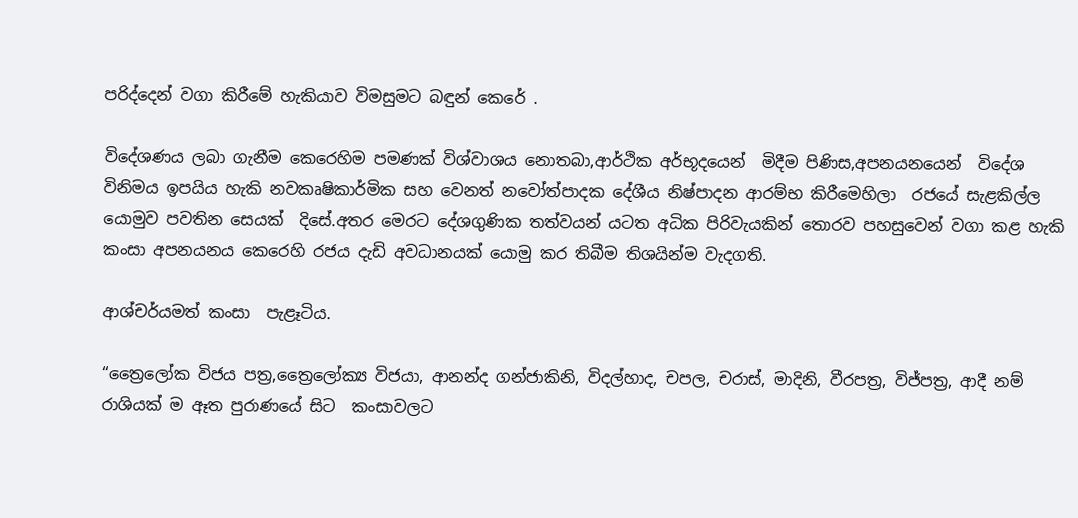පරිද්දෙන් වගා කිරීමේ හැකියාව විමසුමට බඳුන් කෙරේ .

විදේශණය ලබා ගැනීම කෙරෙහිම පමණක් විශ්වාශය නොතබා,ආර්ථික අර්භූදයෙන්  මිදීම පිණිස,අපනයනයෙන්  විදේශ විනිමය ඉපයිය හැකි නවකෘෂිකාර්මික සහ වෙනත් නවෝත්පාදක දේශීය නිෂ්පාදන ආරම්භ කිරීමෙහිලා  රජයේ සැළකිල්ල යොමුව පවතින සෙයක්  දිසේ.අතර මෙරට දේශගුණික තත්වයන් යටත අධික පිරිවැයකින් තොරව පහසුවෙන් වගා කළ හැකි කංසා අපනයනය කෙරෙහි රජය දැඩි අවධානයක් යොමු කර තිබීම තිශයින්ම වැදගති.

ආශ්චර්යමත් කංසා  පැළෑටිය.

“ත්‍රෛලෝක විජය පත්‍ර,ත්‍රෛලෝක්‍ය විජයා, ආනන්ද ගන්ජාකිනි, විදල්හාද, චපල, චරාස්, මාදිනි, වීරපත්‍ර, විජ්පත්‍ර, ආදී නම් රාශියක් ම ඈත පුරාණයේ සිට  කංසාවලට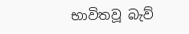භාවිතවූ බැව්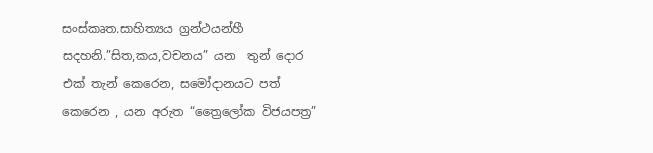සංස්කෘත.සාහිත්‍යය ග්‍රන්ථයන්හී සදහනි.”සිත,කය,වචනය” යන  තුන් දොර එක් තැන් කෙරෙන, සමෝදානයට පත්  කෙරෙන , යන අරුත “ත්‍රෛලෝක විජයපත්‍ර”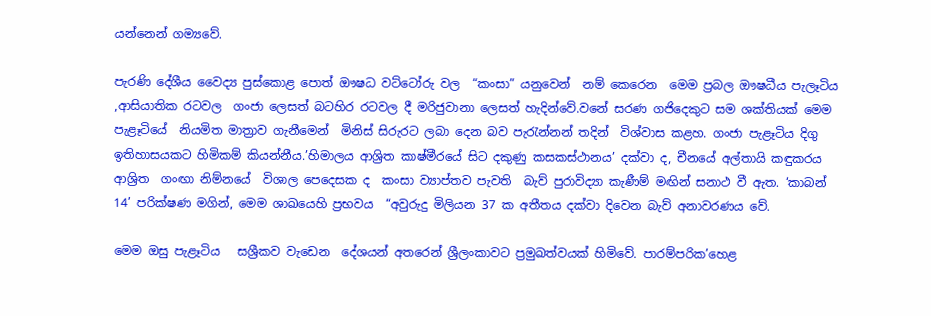යන්නෙන් ගම්‍යවේ.

පැරණි දේශීය වෛද්‍ය පුස්කොළ පොත් ඖෂධ වට්ටෝරු වල  “කංසා” යනුවෙන්  නම් කෙරෙන  මෙම ප්‍රබල ඖෂධීය පැලෑටිය ,ආසියාතික රටවල  ගංජා ලෙසත් බටහිර රටවල දී මරිජුවානා ලෙසත් හැදින්වේ.වනේ සරණ ගජිදෙකුට සම ශක්තියක් මෙම පැළෑටියේ  නියමිත මාත්‍රාව ගැනීමෙන්  මිනිස් සිරුරට ලබා දෙන බව පැරැන්නන් තදින්  විශ්වාස කළහ. ගංජා පැළෑටිය දිගු ඉතිහාසයකට හිමිකම් කියන්නීය.’හිමාලය ආශ්‍රිත කාෂ්මීරයේ සිට දකුණු කසකස්ථානය’ දක්වා ද, චීනයේ අල්තායි කඳුකරය ආශ්‍රිත  ගංඟා නිම්නයේ  විශාල පෙදෙසක ද  කංසා ව්‍යාප්තව පැවති  බැව් පුරාවිද්‍යා කැණීම් මඟින් සනාථ වී ඇත. ‘කාබන් 14’ පරික්ෂණ මගින්, මෙම ශාඛයෙහි ප්‍රභවය  “අවුරුදු මිලියන 37 ක අතීතය දක්වා දිවෙන බැව් අනාවරණය වේ.

මෙම ඔසු පැළෑටිය   සශ්‍රීකව වැඩෙන  දේශයන් අතරෙන් ශ්‍රීලංකාවට ප්‍රමුඛත්වයක් හිමිවේ. පාරම්පරික’හෙළ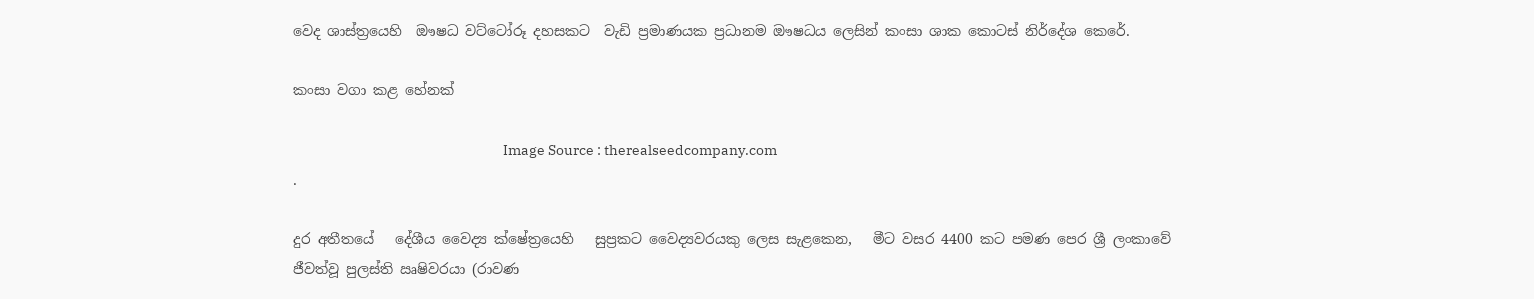වෙද ශාස්ත්‍රයෙහි  ඖෂධ වට්ටෝරූ දහසකට  වැඩි ප්‍රමාණයක ප්‍රධානම ඖෂධය ලෙසින් කංසා ශාක කොටස් නිර්දේශ කෙරේ.

කංසා වගා කළ හේනක්

                                                                      Image Source : therealseedcompany.com                                                           .

දුර අතීතයේ   දේශීය වෛද්‍ය ක්ෂේත්‍රයෙහි   සුප්‍රකට වෛද්‍යවරයකු ලෙස සැළකෙන,   මීට වසර 4400 කට පමණ පෙර ශ්‍රී ලංකාවේ ජීවත්වූ පුලස්ති ඍෂිවරයා (රාවණ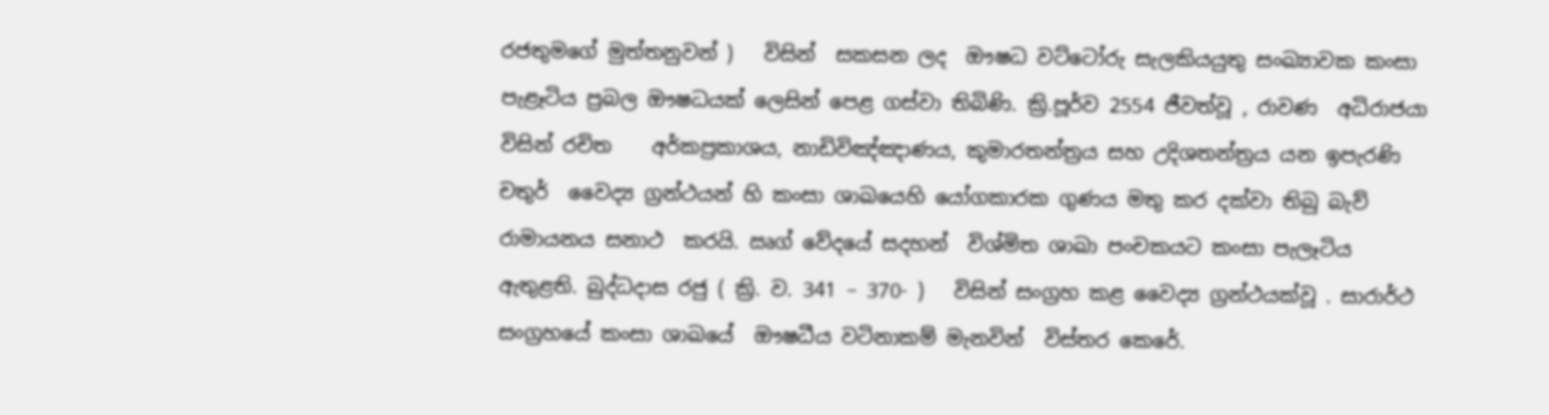රජතුමගේ මුත්තනුවන් )   විසින්  සකසන ලද  ඖෂධ වට්ටෝරු සැලකියයුතු සංඛ්‍යාවක කංසා පැළෑටිය ප්‍රබල ඖෂධයක් ලෙසින් පෙළ ගස්වා තිබිණි. ක්‍රි.පූර්ව 2554 ජීවත්වූ , රාවණ  අධිරාජයා විසින් රචිත    අර්කප්‍රකාශය, නාඩිවිඤ්ඤාණය, කුමාරතන්ත්‍රය සහ උදිශතන්ත්‍රය යන ඉපැරණි චතුර්  වෛද්‍ය ග්‍රන්ථයන් හි කංසා ශාඛයෙහි යෝගකාරක ගුණය මතු කර දක්වා තිබු බැව්   රාමායනය සනාථ  කරයි. ඍග් වේදයේ සදහන්  විශ්මිත ශාඛා පංචකයට කංසා පැලෑටිය ඇතුළති. බුද්ධදාස රජු ( ක්‍රි. ව. 341 – 370- )   විසින් සංග්‍රහ කළ වෛද්‍ය ග්‍රන්ථයක්වූ . සාරාර්ථ සංග්‍රහයේ කංසා ශාඛයේ  ඖෂධීය වටිනාකම් මැනවින්  විස්තර කෙරේ.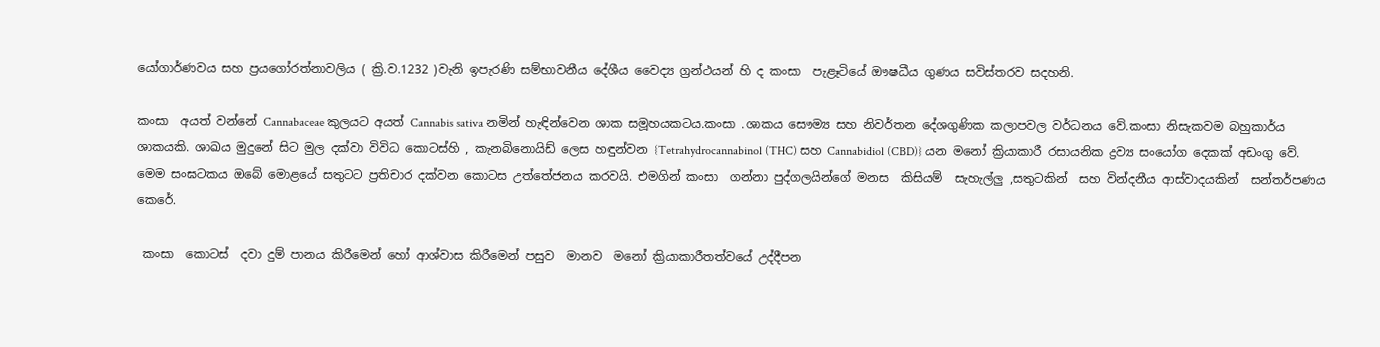යෝගාර්ණවය සහ ප්‍රයගෝරත්නාවලිය ( ක්‍රි.ව.1232 )වැනි ඉපැරණි සම්භාවනීය දේශීය වෛද්‍ය ග්‍රන්ථයන් හි ද කංසා  පැළෑටියේ ඖෂධීය ගුණය සවිස්තරව සදහනි.

කංසා  අයත් වන්නේ Cannabaceae කුලයට අයත් Cannabis sativa නමින් හැඳින්වෙන ශාක සමූහයකටය.කංසා .ශාකය සෞම්‍ය සහ නිවර්තන දේශගුණික කලාපවල වර්ධනය වේ.කංසා නිසැකවම බහුකාර්ය ශාකයකි. ශාඛය මුදුනේ සිට මුල දක්වා විවිධ කොටස්හි , කැනබිනොයිඩ් ලෙස හඳුන්වන {Tetrahydrocannabinol (THC) සහ Cannabidiol (CBD)} යන මනෝ ක්‍රියාකාරී රසායනික ද්‍රව්‍ය සංයෝග දෙකක් අඩංගු වේ. මෙම සංඝටකය ඔබේ මොළයේ සතුටට ප්‍රතිචාර දක්වන කොටස උත්තේජනය කරවයි. එමගින් කංසා  ගන්නා පුද්ගලයින්ගේ මනස  කිසියම්  සැහැල්ලු ,සතුටකින්  සහ වින්දනීය ආස්වාදයකින්  සන්තර්පණය කෙරේ.

 කංසා  කොටස්  දවා දුම් පානය කිරීමෙන් හෝ ආශ්වාස කිරීමෙන් පසුව  මානව  මනෝ ක්‍රියාකාරීතත්වයේ උද්දීපන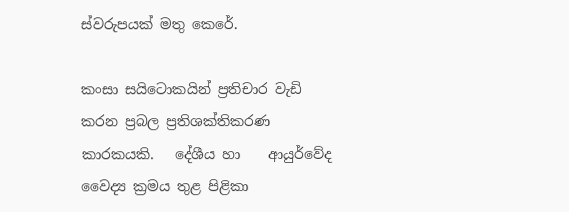ස්වරුපයක් මතු කෙරේ.

කංසා සයිටොකයින් ප්‍රතිචාර වැඩි කරන ප්‍රබල ප්‍රතිශක්තිකරණ කාරකයකි.   දේශීය හා    ආයුර්වේද වෛද්‍ය ක්‍රමය තුළ පිළිකා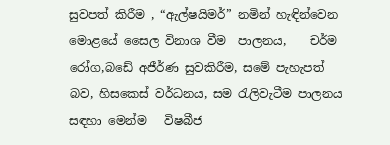සුවපත් කිරීම , “ඇල්ෂයිමර්” නමින් හැඳින්වෙන මොළයේ සෛල විනාශ වීම  පාලනය,    චර්ම රෝග,බඩේ අජීර්ණ සුවකිරීම, සමේ පැහැපත් බව, හිසකෙස්‌ වර්ධනය, සම රැලිවැටීම පාලනය සඳහා මෙන්ම   විෂබීජ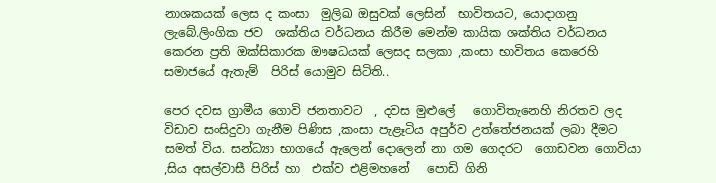නාශකයක්‌ ලෙස ද කංසා  මුලිඛ ඔසුවක් ලෙසින්  භාවිතයට, යොදාගනු ලැබේ.ලිංගික ජව  ශක්‌තිය වර්ධනය කිරීම මෙන්ම කායික ශක්‌තිය වර්ධනය  කෙරන ප්‍රති ඔක්‌සිකාරක ඖෂධයක්‌ ලෙසද සලකා ,කංසා භාවිතය කෙරෙහි සමාජයේ ඇතැම්  පිරිස් යොමුව සිටිති..

පෙර දවස ග්‍රාමීය ගොවි ජනතාවට  , දවස මුළුලේ   ගොවිතැනෙහි නිරතව ලද විඩාව සංසිදුවා ගැනීම පිණිස ,කංසා පැළෑටිය අපුර්ව උත්තේජනයක් ලබා දීමට සමත් විය. සන්ධ්‍යා භාගයේ ඇලෙන් දොලෙන් නා ගම ගෙදරට  ගොඩවන ගොවියා ,සිය අසල්වාසී පිරිස් හා  එක්ව එළිමහනේ   පොඩි ගිනි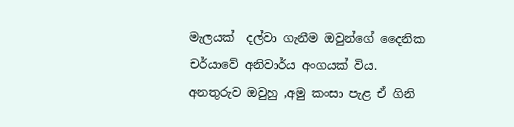මැලයක්  දල්වා ගැනීම ඔවුන්ගේ දෛනික චර්යාවේ අනිවාර්ය අංගයක් විය. අනතුරුව ඔවුහු ,අමු කංසා පැළ ඒ ගිනි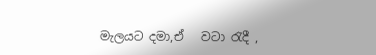මැලයට දමා,ඒ   වටා රැදී ,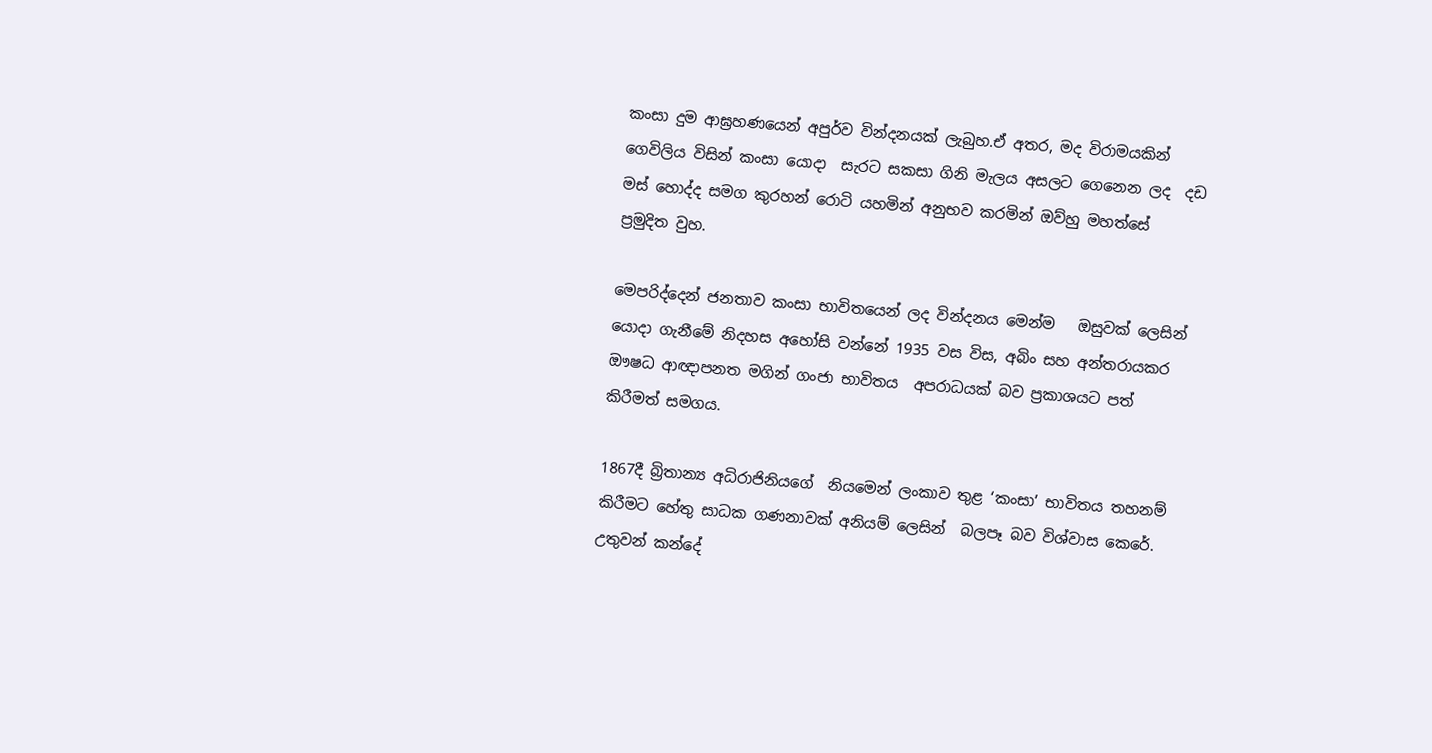කංසා දුම ආඝ්‍රහණයෙන් අපුර්ව වින්දනයක් ලැබුහ.ඒ අතර, මද විරාමයකින්  ගෙවිලිය විසින් කංසා යොදා  සැරට සකසා ගිනි මැලය අසලට ගෙනෙන ලද  දඩ මස් හොද්ද සමග කුරහන් රොටි යහමින් අනුභව කරමින් ඔව්හු මහත්සේ    ප්‍රමුදිත වුහ.

මෙපරිද්දෙන් ජනතාව කංසා භාවිතයෙන් ලද වින්දනය මෙන්ම   ඔසුවක් ලෙසින් යොදා ගැනීමේ නිදහස අහෝසි වන්නේ 1935 වස විස, අබිං සහ අන්තරායකර ඖෂධ ආඥාපනත මගින් ගංජා භාවිතය  අපරාධයක් බව ප්‍රකාශයට පත් කිරීමත් සමගය.

1867දී බ්‍රිතාන්‍ය අධිරාජිනියගේ  නියමෙන් ලංකාව තුළ ‘කංසා’ භාවිතය තහනම් කිරීමට හේතු සාධක ගණනාවක් අනියම් ලෙසින්  බලපෑ බව විශ්වාස කෙරේ. උතුවන් කන්දේ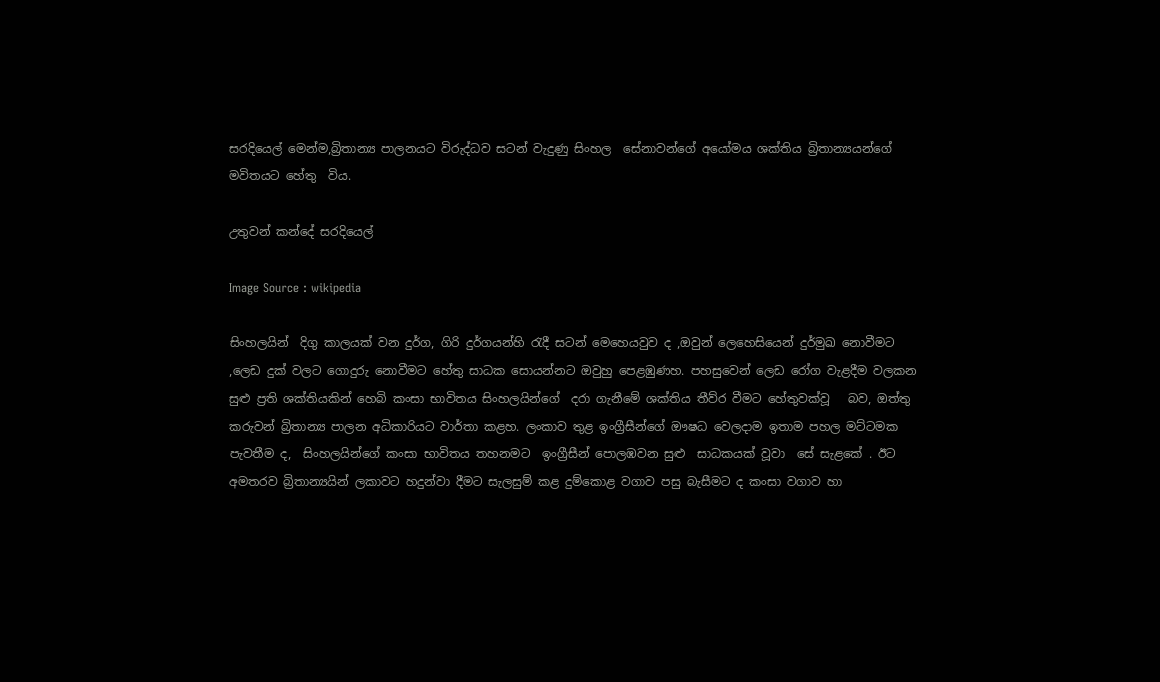සරදියෙල් මෙන්ම,බ්‍රිතාන්‍ය පාලනයට විරුද්ධව සටන් වැදුණු සිංහල  සේනාවන්ගේ අයෝමය ශක්තිය බ්‍රිතාන්‍යයන්ගේ මවිතයට හේතු  විය.

උතුවන් කන්දේ සරදියෙල්

Image Source : wikipedia

සිංහලයින්  දිගු කාලයක් වන දුර්ග, ගිරි දුර්ගයන්හි රැදී සටන් මෙහෙයවුව ද ,ඔවුන් ලෙහෙසියෙන් දුර්මුඛ නොවීමට   ,ලෙඩ දුක් වලට ගොදුරු නොවීමට හේතු සාධක සොයන්නට ඔවුහු පෙළඹුණහ. පහසුවෙන් ලෙඩ රෝග වැළදීම වලකන සුළු ප්‍රති ශක්තියකින් හෙබි කංසා භාවිතය සිංහලයින්ගේ  දරා ගැනීමේ ශක්තිය තීව්ර වීමට හේතුවක්වූ   බව, ඔත්තු කරුවන් බ්‍රිතාන්‍ය පාලන අධිකාරියට වාර්තා කළහ. ලංකාව තුළ ඉංග්‍රීසීන්ගේ ඖෂධ වෙලදාම ඉතාම පහල මට්ටමක පැවතීම ද,  සිංහලයින්ගේ කංසා භාවිතය තහනමට  ඉංග්‍රීසීන් පොලඹවන සුළු  සාධකයක් වූවා  සේ සැළකේ . ඊට  අමතරව බ්‍රිතාන්‍යයින් ලකාවට හදුන්වා දීමට සැලසුම් කළ දුම්කොළ වගාව පසු බැසීමට ද කංසා වගාව හා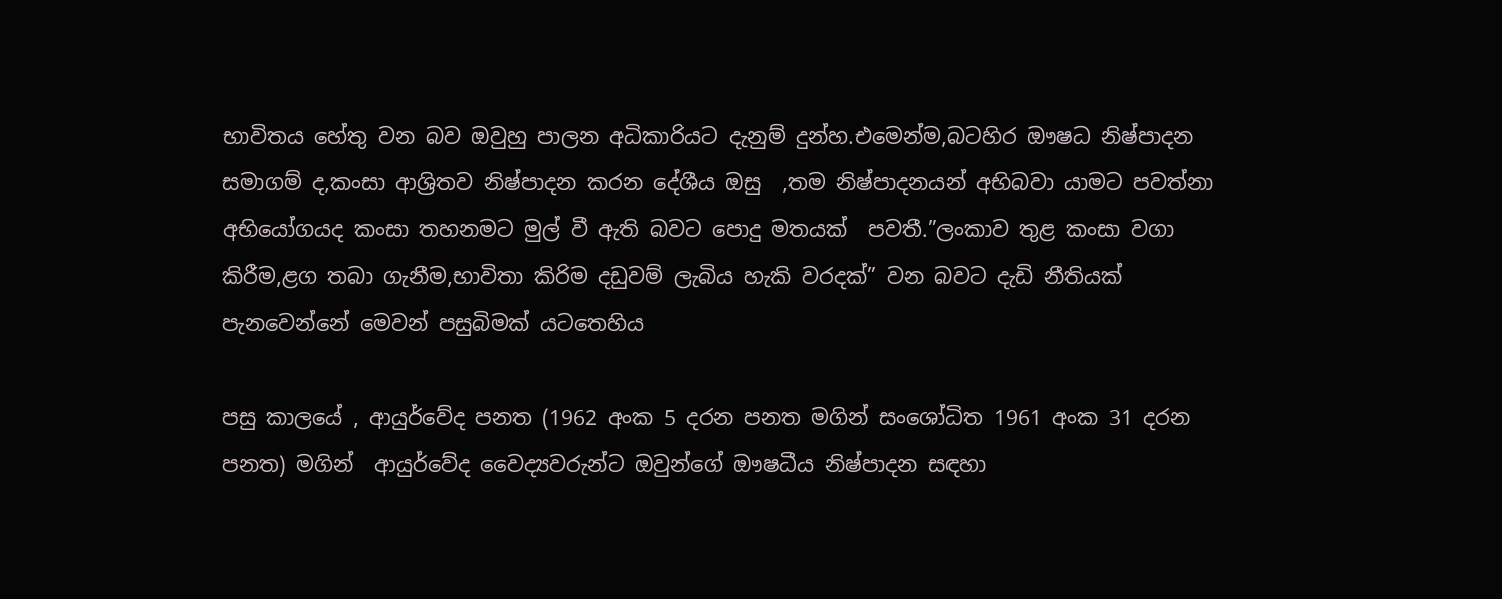භාවිතය හේතු වන බව ඔවුහු පාලන අධිකාරියට දැනුම් දුන්හ.එමෙන්ම,බටහිර ඖෂධ නිෂ්පාදන සමාගම් ද,කංසා ආශ්‍රිතව නිෂ්පාදන කරන දේශීය ඔසු  ,තම නිෂ්පාදනයන් අභිබවා යාමට පවත්නා අභියෝගයද කංසා තහනමට මුල් වී ඇති බවට පොදු මතයක්  පවතී.”ලංකාව තුළ කංසා වගා කිරීම,ළග තබා ගැනීම,භාවිතා කිරිම දඩුවම් ලැබිය හැකි වරදක්” වන බවට දැඩි නීතියක් පැනවෙන්නේ මෙවන් පසුබිමක් යටතෙහිය

පසු කාලයේ , ආයුර්වේද පනත (1962 අංක 5 දරන පනත මගින් සංශෝධිත 1961 අංක 31 දරන පනත) මගින්  ආයුර්වේද වෛද්‍යවරුන්ට ඔවුන්ගේ ඖෂධීය නිෂ්පාදන සඳහා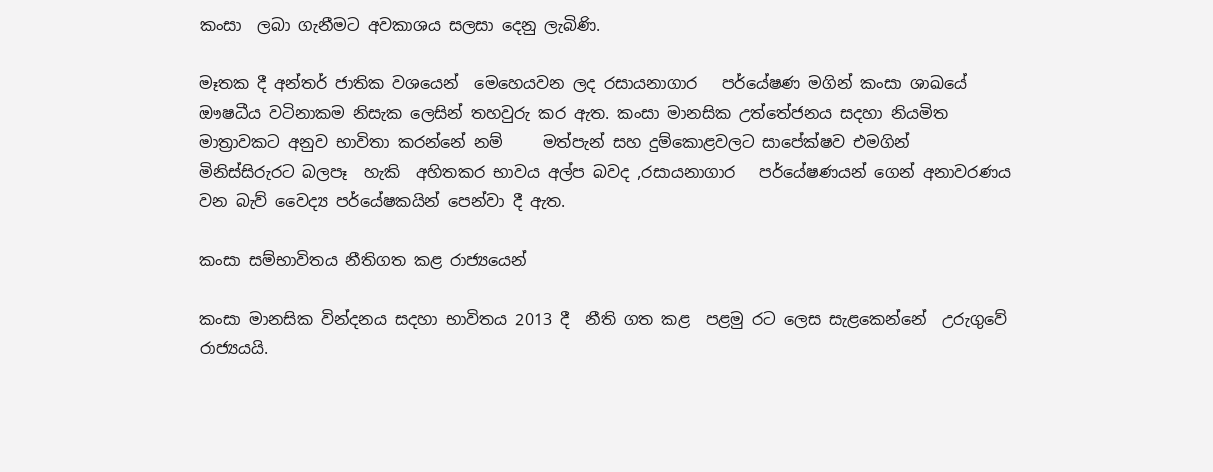කංසා  ලබා ගැනීමට අවකාශය සලසා දෙනු ලැබිණි.

මෑතක දී අන්තර් ජාතික වශයෙන්  මෙහෙයවන ලද රසායනාගාර   පර්යේෂණ මගින් කංසා ශාඛයේ  ඖෂධීය වටිනාකම නිසැක ලෙසින් තහවුරු කර ඇත. කංසා මානසික උත්තේජනය සදහා නියමිත මාත්‍රාවකට අනුව භාවිතා කරන්නේ නම්     මත්පැන් සහ දුම්කොළවලට සාපේක්ෂව එමගින්  මිනිස්සිරුරට බලපෑ  හැකි  අහිතකර භාවය අල්ප බවද ,රසායනාගාර   පර්යේෂණයන් ගෙන් අනාවරණය වන බැව් වෛද්‍ය පර්යේෂකයින් පෙන්වා දී ඇත.

කංසා සම්භාවිතය නීතිගත කළ රාජ්‍යයෙන්

කංසා මානසික වින්දනය සදහා භාවිතය 2013 දී  නීති ගත කළ  පළමු රට ලෙස සැළකෙන්නේ  උරුගුවේ  රාජ්‍යයයි.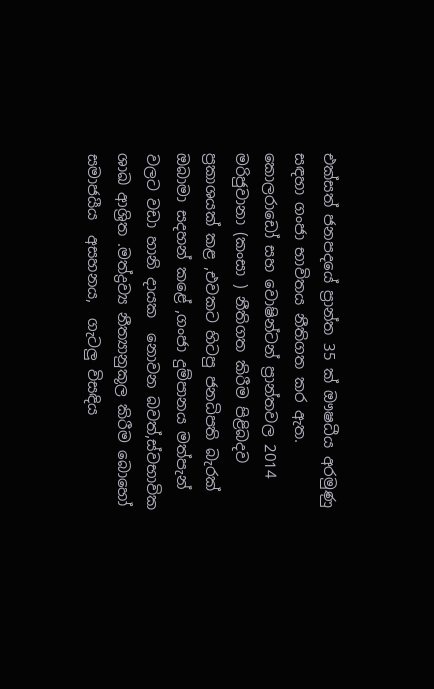එක්සත් ජනපදයේ ප්‍රාන්ත 35 ක් ඖෂධීය අරමුණු සඳහා ගංජා භාවිතය නීතිගත කර ඇත. කොලරාඩෝ සහ වොෂින්ටන් ප්‍රාන්තවල 2014  මරිජුවානා (කංසා ) නීතිගත කිරීම පිළිබදව ප්‍රකාශයක් කළ ,එවකට හිටපු ජනධිපති බැරක් ඔබාමා සදහන් කළේ ,ගංජා දුම්පානය මත්පැන් වලට වඩා හානි දායක  නොවන බවත්,ස්වභාවික ශාඛ ආශ්‍රිත .මත්ද්‍රව්‍ය නීත්‍යානුකූල කිරීම බොහෝ සමාජයීය  අසහනය,  ගැටලු විසඳිය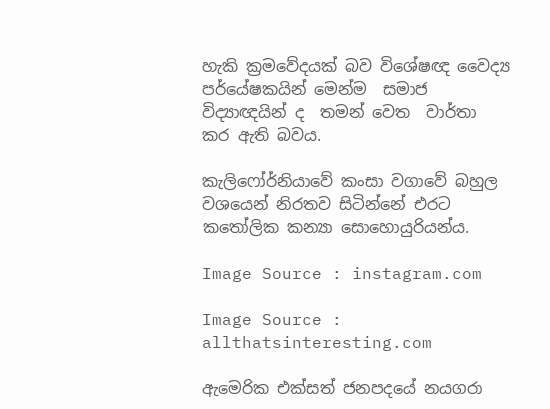හැකි ක්‍රමවේදයක් බව විශේෂඥ වෛද්‍ය පර්යේෂකයින් මෙන්ම  සමාජ විද්‍යාඥයින් ද  තමන් වෙත  වාර්තා කර ඇති බවය.

කැලිෆෝර්නියාවේ කංසා වගාවේ බහුල වශයෙන් නිරතව සිටින්නේ එරට කතෝලික කන්‍යා සොහොයුරියන්ය.

Image Source : instagram.com

Image Source : allthatsinteresting.com

ඇමෙරික එක්සත් ජනපදයේ නයගරා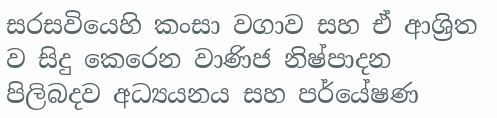සරසවියෙහි කංසා වගාව සහ ඒ ආශ්‍රිත ව සිදු කෙරෙන වාණිජ නිෂ්පාදන පිලිබදව අධ්‍යයනය සහ පර්යේෂණ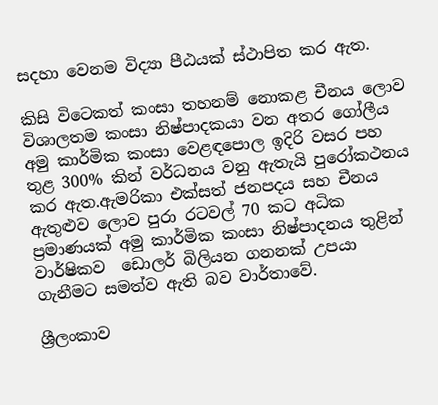සදහා වෙනම විද්‍යා පීඨයක් ස්ථාපිත කර ඇත.

කිසි විටෙකත් කංසා තහනම් නොකළ චීනය ලොව විශාලතම කංසා නිෂ්පාදකයා වන අතර ගෝලීය අමු කාර්මික කංසා වෙළඳපොල ඉදිරි වසර පහ තුළ 300% කින් වර්ධනය වනු ඇතැයි පුරෝකථනය කර ඇත.ඇමරිකා එක්සත් ජනපදය සහ චීනය ඇතුළුව ලොව පුරා රටවල් 70 කට අධික ප්‍රමාණයක් අමු කාර්මික කංසා නිෂ්පාදනය තුළින් වාර්ෂිකව  ඩොලර් බිලියන ගනනක් උපයා  ගැනීමට සමත්ව ඇති බව වාර්තාවේ.

ශ්‍රීලංකාව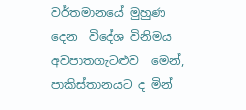වර්තමානයේ මුහුණ දෙන  විදේශ විනිමය අවපාතගැටළුව  මෙන්,    පාකිස්තානයට ද මින්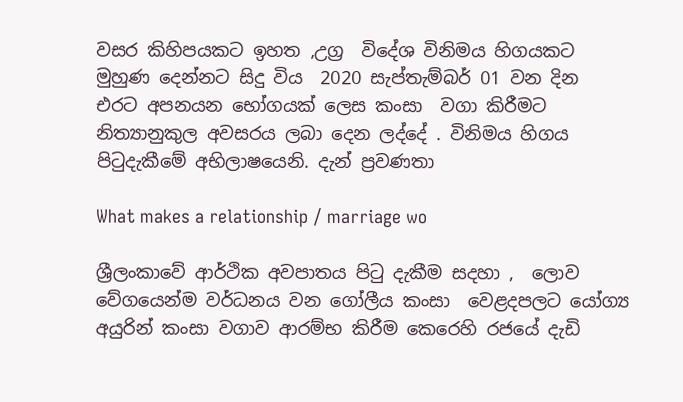වසර කිහිපයකට ඉහත ,උග්‍ර  විදේශ විනිමය හිගයකට මුහුණ දෙන්නට සිදු විය  2020 සැප්තැම්බර් 01 වන දින   එරට අපනයන භෝගයක් ලෙස කංසා  වගා කිරීමට නිත්‍යානුකුල අවසරය ලබා දෙන ලද්දේ . විනිමය හිගය පිටුදැකීමේ අභිලාෂයෙනි. දැන් ප්‍රවණතා

What makes a relationship / marriage wo

ශ්‍රීලංකාවේ ආර්ථික අවපාතය පිටු දැකීම සදහා ,  ලොව වේගයෙන්ම වර්ධනය වන ගෝලීය කංසා  වෙළදපලට යෝග්‍ය අයුරින් කංසා වගාව ආරම්භ කිරීම කෙරෙහි රජයේ දැඩි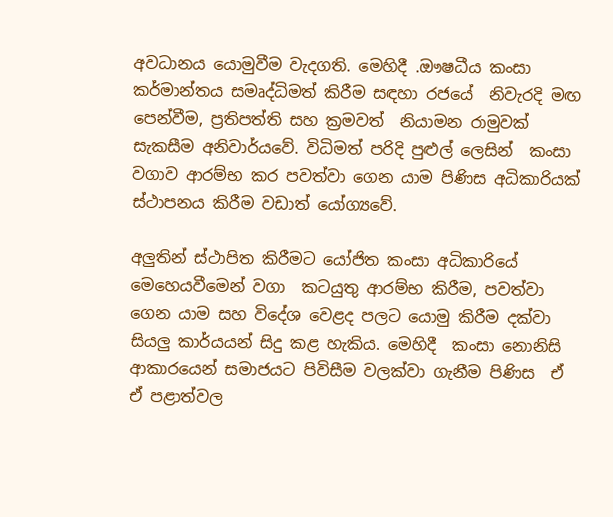අවධානය යොමුවීම වැදගති. මෙහිදී .ඖෂධීය කංසා කර්මාන්තය සමෘද්ධිමත් කිරීම සඳහා රජයේ  නිවැරදි මඟ පෙන්වීම, ප්‍රතිපත්ති සහ ක්‍රමවත්  නියාමන රාමුවක් සැකසීම අනිවාර්යවේ. විධිමත් පරිදි පුළුල් ලෙසින්  කංසා වගාව ආරම්භ කර පවත්වා ගෙන යාම පිණිස අධිකාරියක් ස්ථාපනය කිරීම වඩාත් යෝග්‍යවේ.

අලුතින් ස්ථාපිත කිරීමට යෝජිත කංසා අධිකාරියේ මෙහෙයවීමෙන් වගා  කටයුතු ආරම්භ කිරීම, පවත්වා ගෙන යාම සහ විදේශ වෙළද පලට යොමු කිරීම දක්වා සියලු කාර්යයන් සිදු කළ හැකිය. මෙහිදී  කංසා නොනිසි ආකාරයෙන් සමාජයට පිවිසීම වලක්වා ගැනීම පිණිස  ඒ ඒ පළාත්වල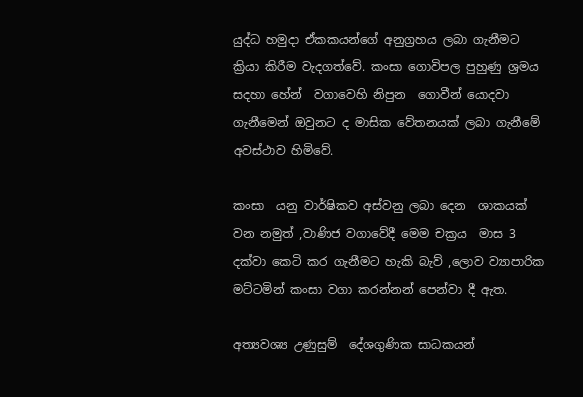යුද්ධ හමුදා ඒකකයන්ගේ අනුග්‍රහය ලබා ගැනීමට ක්‍රියා කිරීම වැදගත්වේ. කංසා ගොවිපල පුහුණු ශ්‍රමය සදහා හේන්  වගාවෙහි නිපුන  ගොවීන් යොදවා ගැනීමෙන් ඔවුනට ද මාසික වේතනයක් ලබා ගැනීමේ අවස්ථාව හිමිවේ.

කංසා  යනු වාර්ෂිකව අස්වනු ලබා දෙන  ශාකයක්  වන නමුත් ,වාණිජ වගාවේදී මෙම චක්‍රය  මාස 3 දක්වා කෙටි කර ගැනීමට හැකි බැව් ,ලොව ව්‍යාපාරික මට්ටමින් කංසා වගා කරන්නන් පෙන්වා දී ඇත.

අත්‍යවශ්‍ය උණුසුම්  දේශගුණික සාධකයන්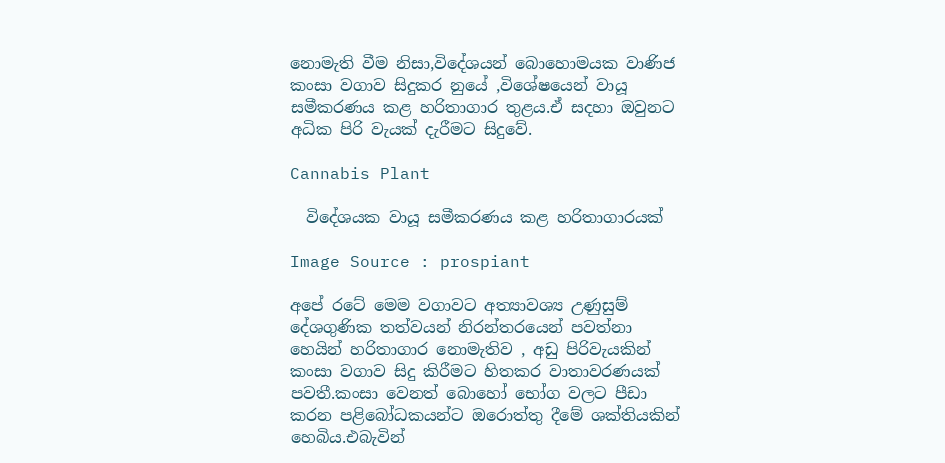නොමැති වීම නිසා,විදේශයන් බොහොමයක වාණිජ කංසා වගාව සිදුකර නුයේ ,විශේෂයෙන් වායූ සමීකරණය කළ හරිතාගාර තුළය.ඒ සදහා ඔවුනට අධික පිරි වැයක් දැරීමට සිදුවේ.

Cannabis Plant

  විදේශයක වායූ සමීකරණය කළ හරිතාගාරයක්

Image Source : prospiant

අපේ රටේ මෙම වගාවට අත්‍යාවශ්‍ය උණුසුම් දේශගුණික තත්වයන් නිරන්තරයෙන් පවත්නා හෙයින් හරිතාගාර නොමැතිව , අඩු පිරිවැයකින් කංසා වගාව සිදු කිරීමට හිතකර වාතාවරණයක් පවතී.කංසා වෙනත් බොහෝ භෝග වලට පීඩා කරන පළිබෝධකයන්ට ඔරොත්තු දීමේ ශක්තියකින් හෙබිය.එබැවින්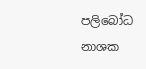පලිබෝධ නාශක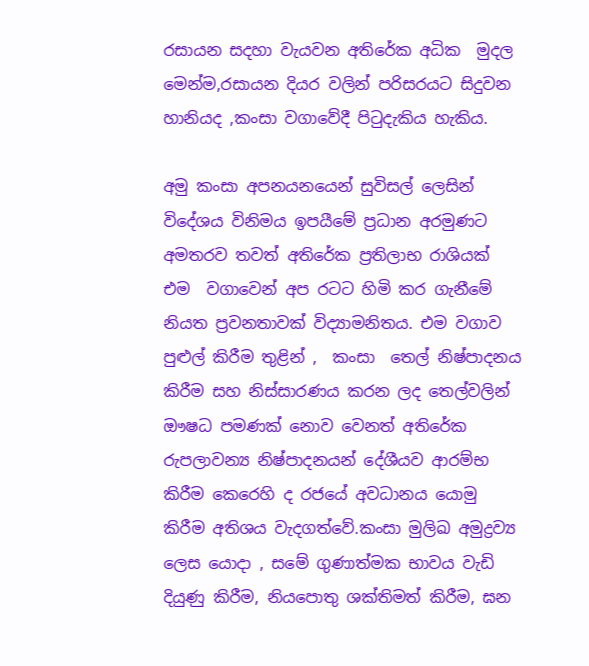රසායන සදහා වැයවන අතිරේක අධික  මුදල මෙන්ම,රසායන දියර වලින් පරිසරයට සිදුවන හානියද ,කංසා වගාවේදී පිටුදැකිය හැකිය.

අමු කංසා අපනයනයෙන් සුවිසල් ලෙසින්  විදේශය විනිමය ඉපයීමේ ප්‍රධාන අරමුණට අමතරව තවත් අතිරේක ප්‍රතිලාභ රාශියක් එම  වගාවෙන් අප රටට හිමි කර ගැනීමේ නියත ප්‍රවනතාවක් විද්‍යාමනිතය. එම වගාව පුළුල් කිරීම තුළින් ,  කංසා  තෙල් නිෂ්පාදනය කිරීම සහ නිස්සාරණය කරන ලද තෙල්වලින් ඖෂධ පමණක් නොව වෙනත් අතිරේක රුපලාවන්‍ය නිෂ්පාදනයන් දේශීයව ආරම්භ කිරීම කෙරෙහි ද රජයේ අවධානය යොමු කිරීම අතිශය වැදගත්වේ.කංසා මුලිඛ අමුද්‍රව්‍ය ලෙස යොදා , සමේ ගුණාත්මක භාවය වැඩි දියුණු කිරීම, නියපොතු ශක්තිමත් කිරීම, ඝන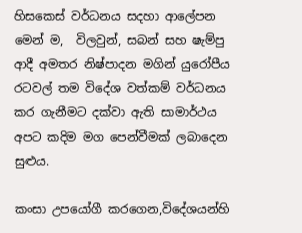හිසකෙස් වර්ධනය සදහා ආලේපන මෙන් ම,  විලවුන්, සබන් සහ ෂැම්පු ආදී අමතර නිෂ්පාදන මගින් යුරෝපීය රටවල් තම විදේශ වත්කම් වර්ධනය කර ගැනීමට දක්වා ඇති සාමාර්ථය  අපට කදිම මග පෙන්වීමක් ලබාදෙන සුළුය.

කංසා උපයෝගී කරගෙන,විදේශයන්හි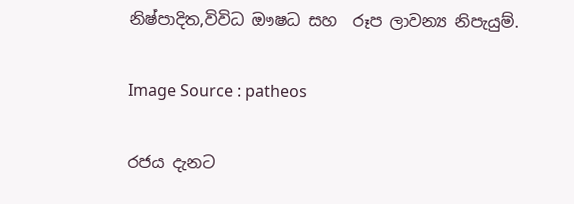නිෂ්පාදිත,විවිධ ඖෂධ සහ  රූප ලාවන්‍ය නිපැයුම්.

Image Source : patheos

රජය දැනට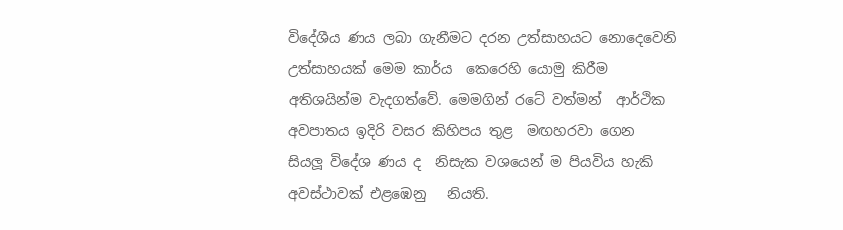විදේශීය ණය ලබා ගැනීමට දරන උත්සාහයට නොදෙවෙනි උත්සාහයක් මෙම කාර්ය  කෙරෙහි යොමු කිරීම අතිශයින්ම වැදගත්වේ. මෙමගින් රටේ වත්මන්  ආර්ථික අවපාතය ඉදිරි වසර කිහිපය තුළ  මඟහරවා ගෙන  සියලූ විදේශ ණය ද  නිසැක වශයෙන් ම පියවිය හැකි අවස්ථාවක් එළඹෙනු   නියති.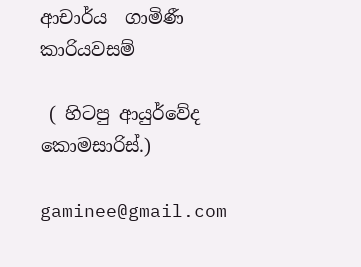ආචාර්ය  ගාමිණී කාරියවසම්

 ( හිටපු ආයුර්වේද කොමසාරිස්.)

gaminee@gmail.com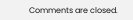Comments are closed.